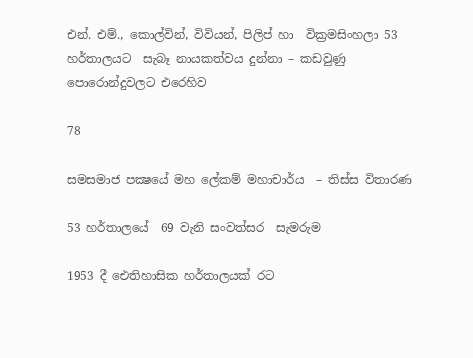එන්. එම්., කොල්වින්, විවියන්, පිලිප් හා  වික්‍රමසිංහලා 53 හර්තාලයට  සැබෑ නායකත්වය දුන්නා – කඩවුණු පොරොන්දුවලට එරෙහිව

78

සමසමාජ පක්‍ෂයේ මහ ලේකම් මහාචාර්ය  – තිස්ස විතාරණ

53 හර්තාලයේ  69 වැනි සංවත්සර  සැමරුම

1953 දී ඓතිහාසික හර්තාලයක් රට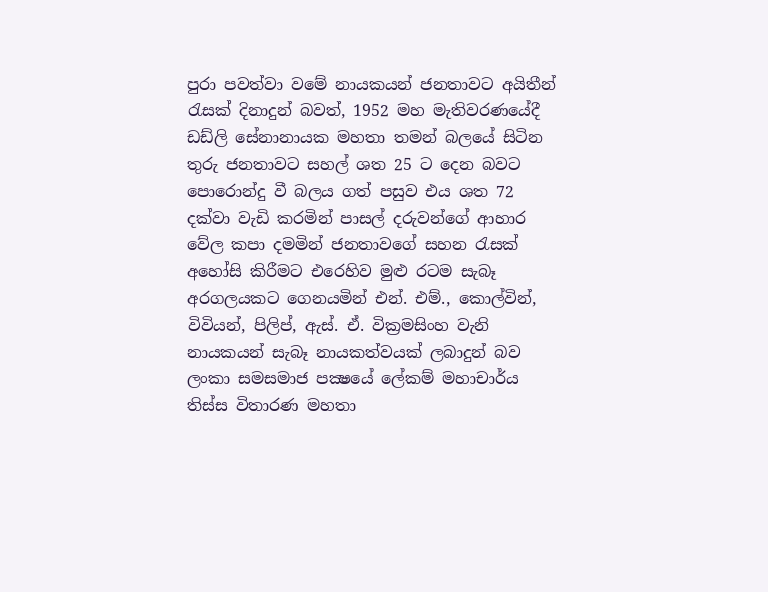පුරා පවත්වා වමේ නායකයන් ජනතාවට අයිතීන් රැසක් දිනාදුන් බවත්, 1952 මහ මැතිවරණයේදී ඩඩ්ලි සේනානායක මහතා තමන් බලයේ සිටින තුරු ජනතාවට සහල් ශත 25 ට දෙන බවට පොරොන්දු වී බලය ගත් පසුව එය ශත 72 දක්වා වැඩි කරමින් පාසල් දරුවන්ගේ ආහාර වේල කපා දමමින් ජනතාවගේ සහන රැසක් අහෝසි කිරීමට එරෙහිව මුළු රටම සැබෑ අරගලයකට ගෙනයමින් එන්. එම්., කොල්වින්, විවියන්, පිලිප්, ඇස්. ඒ. වික්‍රමසිංහ වැනි නායකයන් සැබෑ නායකත්වයක් ලබාදුන් බව ලංකා සමසමාජ පක්‍ෂයේ ලේකම් මහාචාර්ය තිස්ස විතාරණ මහතා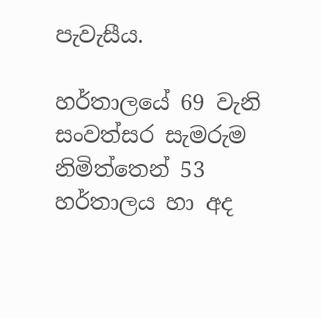පැවැසීය.

හර්තාලයේ 69 වැනි සංවත්සර සැමරුම නිමිත්තෙන් 53 හර්තාලය හා අද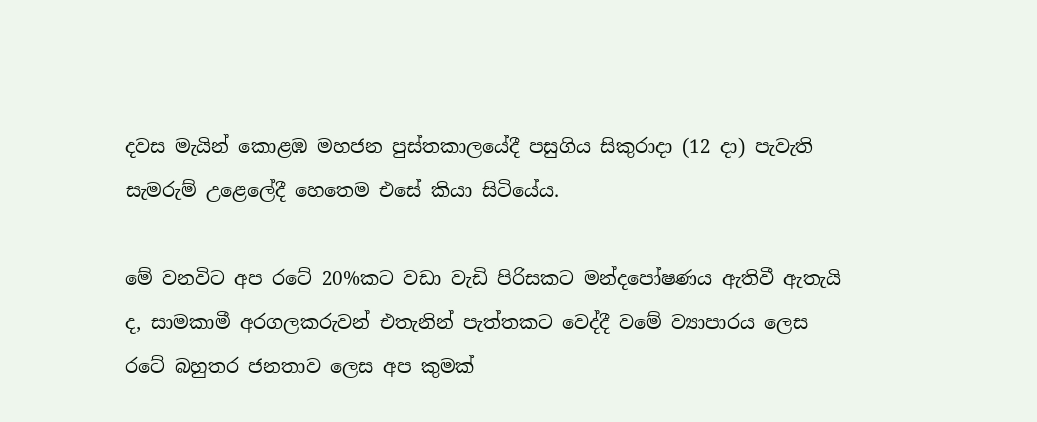දවස මැයින් කොළඹ මහජන පුස්තකාලයේදී පසුගිය සිකුරාදා (12 දා) පැවැති සැමරුම් උළෙලේදී හෙතෙම එසේ කියා සිටියේය.

මේ වනවිට අප රටේ 20%කට වඩා වැඩි පිරිසකට මන්දපෝෂණය ඇතිවී ඇතැයි ද, සාමකාමී අරගලකරුවන් එතැනින් පැත්තකට වෙද්දී වමේ ව්‍යාපාරය ලෙස රටේ බහුතර ජනතාව ලෙස අප කුමක්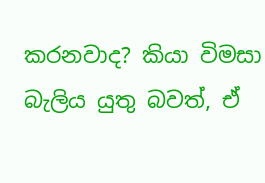කරනවාද? කියා විමසා බැලිය යුතු බවත්, ඒ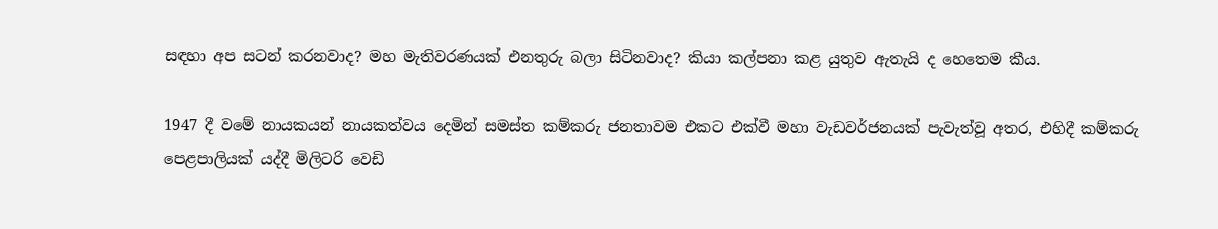සඳහා අප සටන් කරනවාද? මහ මැතිවරණයක් එනතුරු බලා සිටිනවාද? කියා කල්පනා කළ යුතුව ඇතැයි ද හෙතෙම කීය.

1947 දී වමේ නායකයන් නායකත්වය දෙමින් සමස්ත කම්කරු ජනතාවම එකට එක්වී මහා වැඩවර්ජනයක් පැවැත්වූ අතර, එහිදී කම්කරු පෙළපාලියක් යද්දී මිලිටරි වෙඩි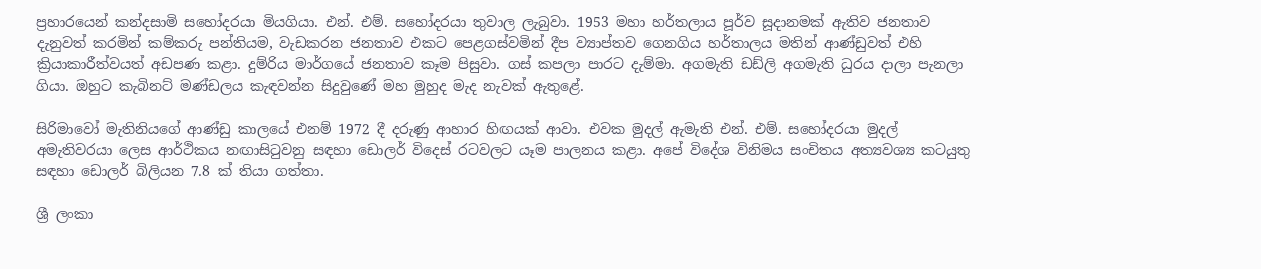ප්‍රහාරයෙන් කන්දසාමි සහෝදරයා මියගියා. එන්. එම්. සහෝදරයා තුවාල ලැබුවා. 1953 මහා හර්තලාය පූර්ව සූදානමක් ඇතිව ජනතාව දැනුවත් කරමින් කම්කරු පන්තියම, වැඩකරන ජනතාව එකට පෙළගස්වමින් දීප ව්‍යාප්තව ගෙනගිය හර්තාලය මතින් ආණ්ඩුවත් එහි ක්‍රියාකාරීත්වයත් අඩපණ කළා. දුම්රිය මාර්ගයේ ජනතාව කෑම පිසුවා. ගස් කපලා පාරට දැම්මා. අගමැති ඩඩ්ලි අගමැති ධුරය දාලා පැනලා ගියා. ඔහුට කැබිනට් මණ්ඩලය කැඳවන්න සිදුවුණේ මහ මුහුද මැද නැවක් ඇතුළේ.

සිරිමාවෝ මැතිනියගේ ආණ්ඩු කාලයේ එනම් 1972 දී දරුණු ආහාර හිඟයක් ආවා. එවක මුදල් ඇමැති එන්. එම්. සහෝදරයා මුදල් අමැතිවරයා ලෙස ආර්ථිකය නඟාසිටුවනු සඳහා ඩොලර් විදෙස් රටවලට යෑම පාලනය කළා. අපේ විදේශ විනිමය සංචිතය අත්‍යවශ්‍ය කටයුතු සඳහා ඩොලර් බිලියන 7.8 ක් තියා ගත්තා.

ශ්‍රී ලංකා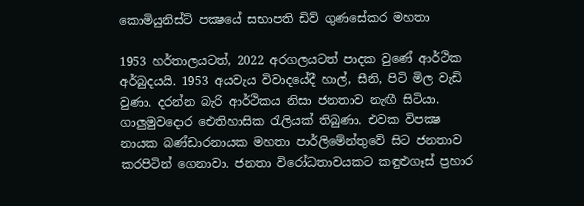කොමියුනිස්ට් පක්‍ෂයේ සභාපති ඩිව් ගුණසේකර මහතා

1953 හර්තාලයටත්, 2022 අරගලයටත් පාදක වුණේ ආර්ථික අර්බුදයයි. 1953 අයවැය විවාදයේදී හාල්, සීනි, පිටි මිල වැඩි වුණා. දරන්න බැරි ආර්ථිකය නිසා ජනතාව නැඟී සිටියා. ගාලුමුවදොර ඓතිහාසික රැලියක් තිබුණා. එවක විපක්‍ෂ නායක බණ්ඩාරනායක මහතා පාර්ලිමේන්තුවේ සිට ජනතාව කරපිටින් ගෙනාවා. ජනතා විරෝධතාවයකට කඳුළුගෑස් ප්‍රහාර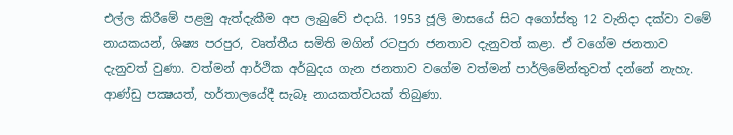එල්ල කිරීමේ පළමු ඇත්දැකීම අප ලැබුවේ එදායි. 1953 ජූලි මාසයේ සිට අගෝස්තු 12 වැනිදා දක්වා වමේ නායකයන්, ශිෂ්‍ය පරපුර, වෘත්තීය සමිති මගින් රටපුරා ජනතාව දැනුවත් කළා. ඒ වගේම ජනතාව දැනුවත් වුණා. වත්මන් ආර්ථික අර්බුදය ගැන ජනතාව වගේම වත්මන් පාර්ලිමේන්තුවත් දන්නේ නැහැ. ආණ්ඩු පක්‍ෂයත්, හර්තාලයේදී සැබෑ නායකත්වයක් තිබුණා.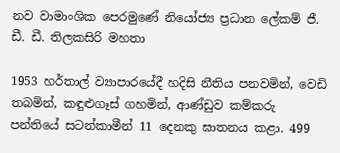නව වාමාංශික පෙරමුණේ නියෝජ්‍ය ප්‍රධාන ලේකම් ජී. ඩී. ඩී. තිලකසිරි මහතා

1953 හර්තාල් ව්‍යාපාරයේදී හදිසි නීතිය පනවමින්, වෙඩි තබමින්, කඳුළුගෑස් ගහමින්, ආණ්ඩුව කම්කරු පන්තියේ සටන්කාමීන් 11 දෙනකු ඝාතනය කළා. 499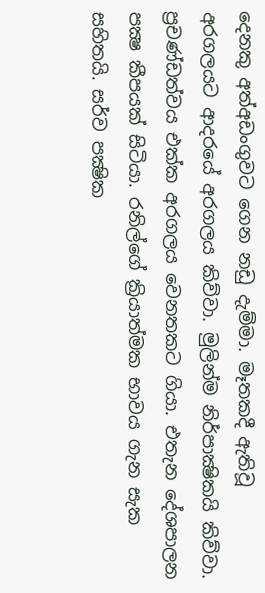දෙනකු අත්අඩංගුවට ගෙන නඩු දැම්මා. මෑතකදී ඇතිවූ අරගලයට ආදරයේ අරගලය කිව්වා. මුලින්ම නිර්පාක්‍ෂිකයි කිව්වා. ප්‍රචණ්ඩත්වය එක්ක අරගලය වෙනතකට ගියා. එතැන දේශපාලන පක්‍ෂ කීපයක් සිටියා. රනිල්ගේ ක්‍රියාත්මක භාවය ගැන සැක සහිතයි. සර්ව පක්‍ෂික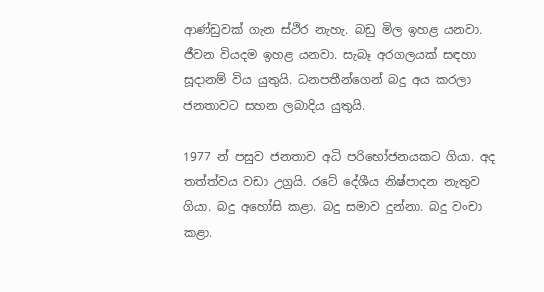ආණ්ඩුවක් ගැන ස්ථිර නැහැ. බඩු මිල ඉහළ යනවා. ජීවන වියදම ඉහළ යනවා. සැබෑ අරගලයක් සඳහා සූදානම් විය යුතුයි. ධනපතීන්ගෙන් බදු අය කරලා ජනතාවට සහන ලබාදිය යුතුයි.

1977 න් පසුව ජනතාව අධි පරිභෝජනයකට ගියා. අද තත්ත්වය වඩා උග්‍රයි. රටේ දේශීය නිෂ්පාදන නැතුව ගියා. බදු අහෝසි කළා. බදු සමාව දුන්නා. බදු වංචා කළා.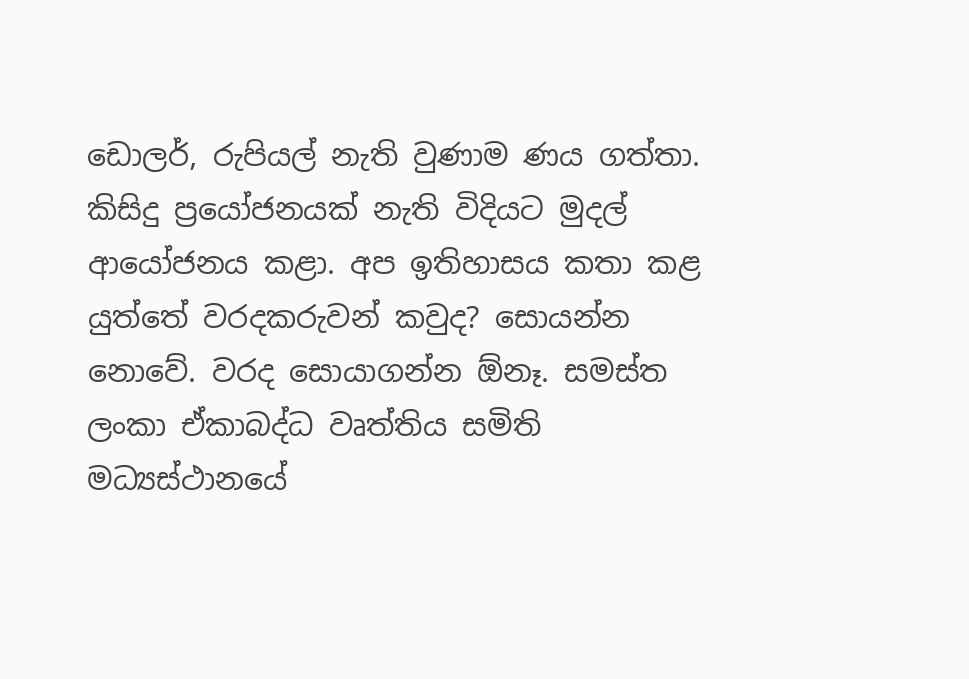ඩොලර්, රුපියල් නැති වුණාම ණය ගත්තා. කිසිදු ප්‍රයෝජනයක් නැති විදියට මුදල් ආයෝජනය කළා. අප ඉතිහාසය කතා කළ යුත්තේ වරදකරුවන් කවුද? සොයන්න නොවේ. වරද සොයාගන්න ඕනෑ. සමස්ත ලංකා ඒකාබද්ධ වෘත්තිය සමිති මධ්‍යස්ථානයේ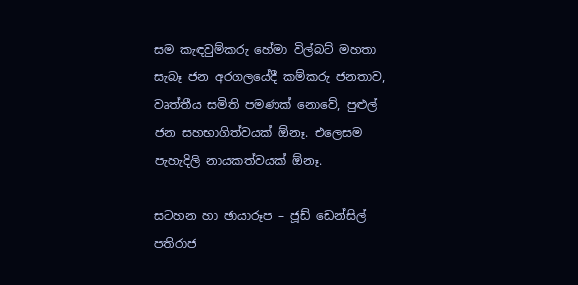සම කැඳවුම්කරු හේමා විල්බට් මහතා සැබෑ ජන අරගලයේදී කම්කරු ජනතාව, වෘත්තීය සමිති පමණක් නොවේ, පුළුල් ජන සහභාගිත්වයක් ඕනෑ. එලෙසම පැහැදිලි නායකත්වයක් ඕනෑ.

සටහන හා ඡායාරූප – ජූඩ් ඩෙන්සිල් පතිරාජ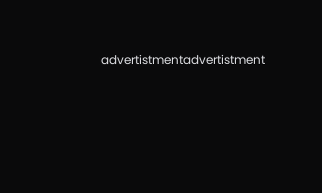advertistmentadvertistment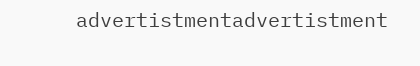advertistmentadvertistment